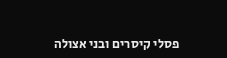פסלי קיסרים ובני אצולה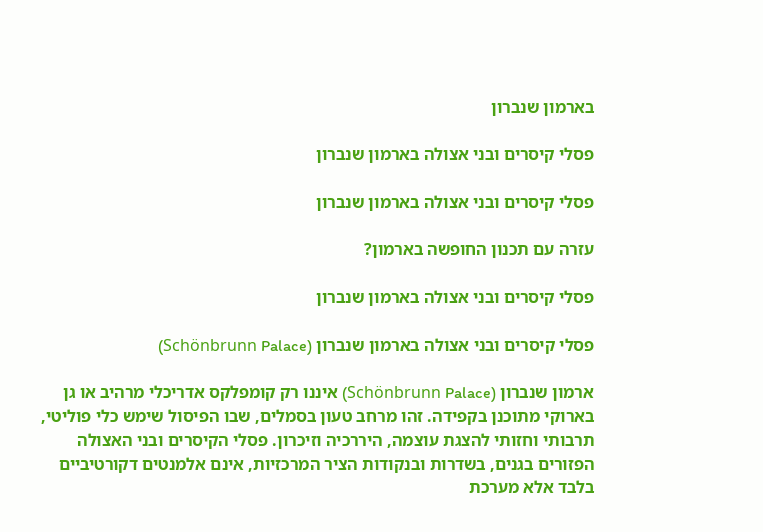בארמון שנברון

פסלי קיסרים ובני אצולה בארמון שנברון

פסלי קיסרים ובני אצולה בארמון שנברון

עזרה עם תכנון החופשה בארמון?

פסלי קיסרים ובני אצולה בארמון שנברון

פסלי קיסרים ובני אצולה בארמון שנברון (Schönbrunn Palace)

ארמון שנברון (Schönbrunn Palace) איננו רק קומפלקס אדריכלי מרהיב או גן בארוקי מתוכנן בקפידה. זהו מרחב טעון בסמלים, שבו הפיסול שימש כלי פוליטי, תרבותי וחזותי להצגת עוצמה, היררכיה וזיכרון. פסלי הקיסרים ובני האצולה הפזורים בגנים, בשדרות ובנקודות הציר המרכזיות, אינם אלמנטים דקורטיביים בלבד אלא מערכת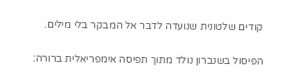קודים שלטונית שנועדה לדבר אל המבקר בלי מילים.

הפיסול בשנברון נולד מתוך תפיסה אימפריאלית ברורה: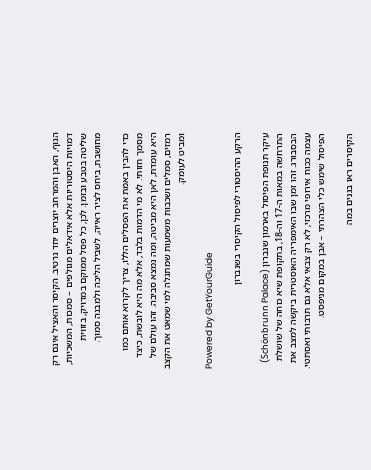הגוף, האבן והמרחב יוצרים יחד נרטיב. הקיסר והאציל אינם רק דמויות היסטוריות אלא אידאלים מגולפים – סמכות, המשכיות, שליטה בטבע ובזמן. לכן, כל פסל ממוקם במדויק, בזווית מחושבת, ביחס לציר ראייה, לשביל הליכה ולמבנה סמוך.

כדי להבין באמת את הפסלים הללו, צריך לקרוא אותם כמו מסמך חזותי. לא מי הדמות בלבד, אלא מה היא לובשת, כיצד היא עומדת, לאן היא מביטה, ומה נמצא סביבה. זהו עולם של רמזים, סמלים ושכבות משמעות שמתגלה למי שמאט את הקצב ומביט לעומק.

Powered by GetYourGuide

הרקע ההיסטורי לפיסול הקיסרי בשנברון

עיקר תנופת הפיסול בארמון שנברון (Schönbrunn Palace) התרחשה במאות ה-17 וה-18, בתקופת שיא כוחה של שושלת הבסבורג. זהו זמן שבו האימפריה האוסטרית ביקשה למצב את עצמה ככוח אירופי מרכזי, לא רק צבאי אלא גם תרבותי ואסתטי. הפיסול שימש כלי הצהרתי – אבן במקום מניפסט.

הקיסרים ראו בגנים במה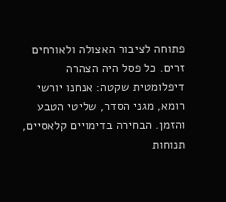פתוחה לציבור האצולה ולאורחים זרים. כל פסל היה הצהרה דיפלומטית שקטה: אנחנו יורשי רומא, מגני הסדר, שליטי הטבע והזמן. הבחירה בדימויים קלאסיים, תנוחות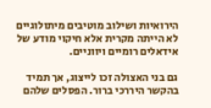הירואיות ושילוב מוטיבים מיתולוגיים לא הייתה מקרית אלא חיקוי מודע של אידאלים רומיים ויווניים.

גם בני האצולה זכו לייצוג, אך תמיד בהקשר היררכי ברור. הפסלים שלהם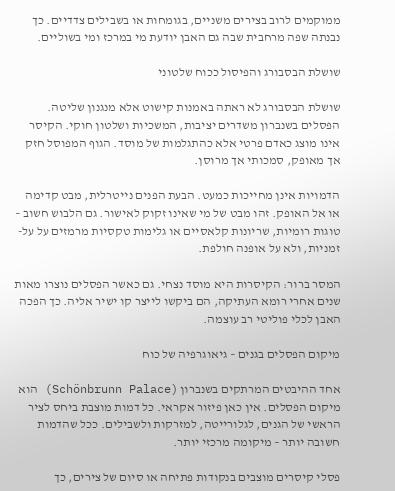ממוקמים לרוב בצירים משניים, בגומחות או בשבילים צדדיים. כך נבנתה שפה מרחבית שבה גם האבן יודעת מי במרכז ומי בשוליים.

שושלת הבסבורג והפיסול ככוח שלטוני

שושלת הבסבורג לא ראתה באמנות קישוט אלא מנגנון שליטה. הפסלים בשנברון משדרים יציבות, המשכיות ושלטון חוקי. הקיסר אינו מוצג כאדם פרטי אלא כהתגלמות של מוסד. הגוף המפוסל חזק אך מאופק, סמכותי אך מרוסן.

הדמויות אינן מחייכות כמעט. הבעת הפנים נייטרלית, מבט קדימה או אל האופק. זהו מבט של מי שאינו זקוק לאישור. גם הלבוש חשוב – טוגות רומיות, שריונות קלאסיים או גלימות טקסיות מרמזים על על-זמניות, ולא על אופנה חולפת.

המסר ברור: הקיסרות היא מוסד נצחי. גם כאשר הפסלים נוצרו מאות שנים אחרי רומא העתיקה, הם ביקשו לייצר קו ישיר אליה. כך הפכה האבן לכלי פוליטי רב עוצמה.

מיקום הפסלים בגנים – גיאוגרפיה של כוח

אחד ההיבטים המרתקים בשנברון (Schönbrunn Palace) הוא מיקום הפסלים. אין כאן פיזור אקראי. כל דמות מוצבת ביחס לציר הראשי של הגנים, לגלורייטה, למזרקות ולשבילים. ככל שהדמות חשובה יותר – מיקומה מרכזי יותר.

פסלי קיסרים מוצבים בנקודות פתיחה או סיום של צירים, כך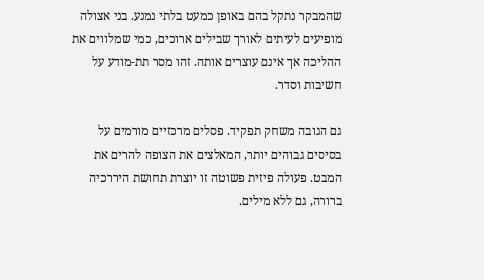שהמבקר נתקל בהם באופן כמעט בלתי נמנע. בני אצולה מופיעים לעיתים לאורך שבילים ארוכים, כמי שמלווים את ההליכה אך אינם עוצרים אותה. זהו מסר תת-מודע על חשיבות וסדר.

גם הגובה משחק תפקיד. פסלים מרכזיים מורמים על בסיסים גבוהים יותר, המאלצים את הצופה להרים את המבט. פעולה פיזית פשוטה זו יוצרת תחושת היררכיה ברורה, גם ללא מילים.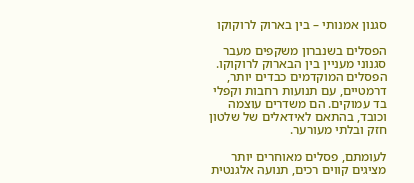סגנון אמנותי – בין בארוק לרוקוקו

הפסלים בשנברון משקפים מעבר סגנוני מעניין בין הבארוק לרוקוקו. הפסלים המוקדמים כבדים יותר, דרמטיים, עם תנועות רחבות וקפלי בד עמוקים. הם משדרים עוצמה וכובד, בהתאם לאידאלים של שלטון חזק ובלתי מעורער.

לעומתם, פסלים מאוחרים יותר מציגים קווים רכים, תנועה אלגנטית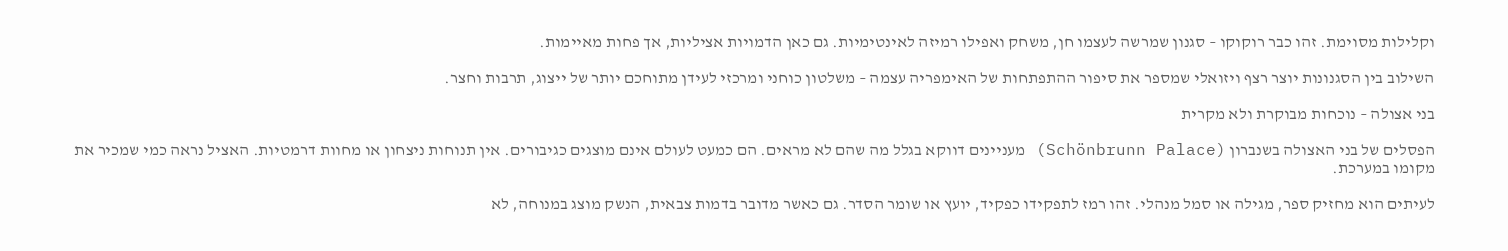וקלילות מסוימת. זהו כבר רוקוקו – סגנון שמרשה לעצמו חן, משחק ואפילו רמיזה לאינטימיות. גם כאן הדמויות אציליות, אך פחות מאיימות.

השילוב בין הסגנונות יוצר רצף ויזואלי שמספר את סיפור ההתפתחות של האימפריה עצמה – משלטון כוחני ומרכזי לעידן מתוחכם יותר של ייצוג, תרבות וחצר.

בני אצולה – נוכחות מבוקרת ולא מקרית

הפסלים של בני האצולה בשנברון (Schönbrunn Palace) מעניינים דווקא בגלל מה שהם לא מראים. הם כמעט לעולם אינם מוצגים כגיבורים. אין תנוחות ניצחון או מחוות דרמטיות. האציל נראה כמי שמכיר את מקומו במערכת.

לעיתים הוא מחזיק ספר, מגילה או סמל מנהלי. זהו רמז לתפקידו כפקיד, יועץ או שומר הסדר. גם כאשר מדובר בדמות צבאית, הנשק מוצג במנוחה, לא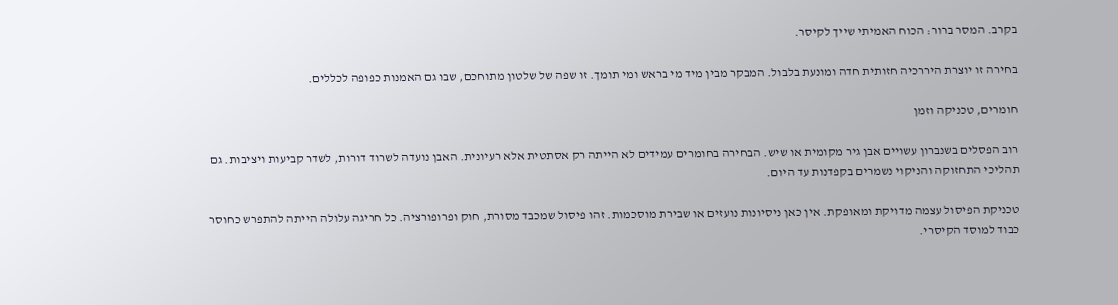בקרב. המסר ברור: הכוח האמיתי שייך לקיסר.

בחירה זו יוצרת היררכיה חזותית חדה ומונעת בלבול. המבקר מבין מיד מי בראש ומי תומך. זו שפה של שלטון מתוחכם, שבו גם האמנות כפופה לכללים.

חומרים, טכניקה וזמן

רוב הפסלים בשנברון עשויים אבן גיר מקומית או שיש. הבחירה בחומרים עמידים לא הייתה רק אסתטית אלא רעיונית. האבן נועדה לשרוד דורות, לשדר קביעות ויציבות. גם תהליכי התחזוקה והניקוי נשמרים בקפדנות עד היום.

טכניקת הפיסול עצמה מדויקת ומאופקת. אין כאן ניסיונות נועזים או שבירת מוסכמות. זהו פיסול שמכבד מסורת, חוק ופרופורציה. כל חריגה עלולה הייתה להתפרש כחוסר כבוד למוסד הקיסרי.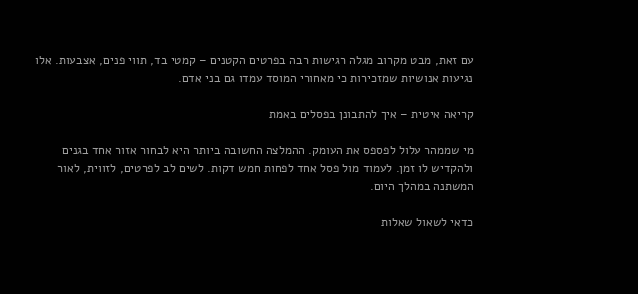עם זאת, מבט מקרוב מגלה רגישות רבה בפרטים הקטנים – קמטי בד, תווי פנים, אצבעות. אלו נגיעות אנושיות שמזכירות כי מאחורי המוסד עמדו גם בני אדם.

קריאה איטית – איך להתבונן בפסלים באמת

מי שממהר עלול לפספס את העומק. ההמלצה החשובה ביותר היא לבחור אזור אחד בגנים ולהקדיש לו זמן. לעמוד מול פסל אחד לפחות חמש דקות. לשים לב לפרטים, לזווית, לאור המשתנה במהלך היום.

כדאי לשאול שאלות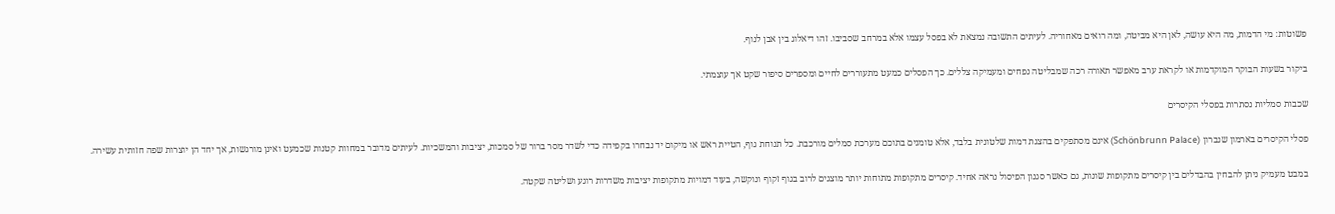פשוטות: מי הדמות, מה היא עושה, לאן היא מביטה, ומה רואים מאחוריה. לעיתים התשובה נמצאת לא בפסל עצמו אלא במרחב שסביבו. זהו דיאלוג בין אבן לנוף.

ביקור בשעות הבוקר המוקדמות או לקראת ערב מאפשר תאורה רכה שמבליטה נפחים ומעמיקה צללים. כך הפסלים כמעט מתעוררים לחיים ומספרים סיפור שקט אך עוצמתי.

שכבות סמליות נסתרות בפסלי הקיסרים

פסלי הקיסרים בארמון שנברון (Schönbrunn Palace) אינם מסתפקים בהצגת דמות שלטונית בלבד, אלא טומנים בתוכם מערכת סמלים מורכבת. כל תנוחת גוף, הטיית ראש או מיקום יד נבחרו בקפידה כדי לשדר מסר ברור של סמכות, יציבות והמשכיות. לעיתים מדובר במחוות קטנות שכמעט ואינן מורגשות, אך יחד הן יוצרות שפה חזותית עשירה.

במבט מעמיק ניתן להבחין בהבדלים בין קיסרים מתקופות שונות, גם כאשר סגנון הפיסול נראה אחיד. קיסרים מתקופות מתוחות יותר מוצגים לרוב בגוף זקוף ונוקשה, בעוד דמויות מתקופות יציבות משדרות רוגע ושליטה שקטה.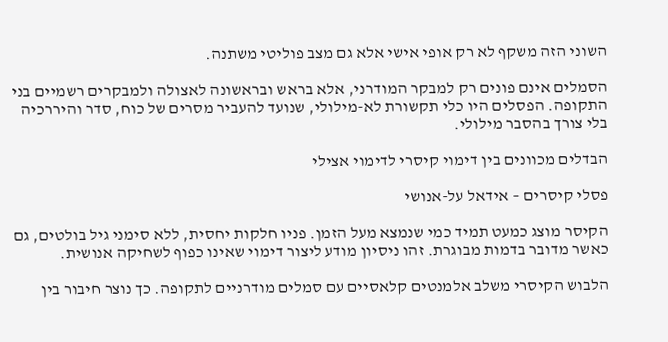השוני הזה משקף לא רק אופי אישי אלא גם מצב פוליטי משתנה.

הסמלים אינם פונים רק למבקר המודרני, אלא בראש ובראשונה לאצולה ולמבקרים רשמיים בני התקופה. הפסלים היו כלי תקשורת לא-מילולי, שנועד להעביר מסרים של כוח, סדר והיררכיה בלי צורך בהסבר מילולי.

הבדלים מכוונים בין דימוי קיסרי לדימוי אצילי

פסלי קיסרים – אידאל על-אנושי

הקיסר מוצג כמעט תמיד כמי שנמצא מעל הזמן. פניו חלקות יחסית, ללא סימני גיל בולטים, גם כאשר מדובר בדמות מבוגרת. זהו ניסיון מודע ליצור דימוי שאינו כפוף לשחיקה אנושית.

הלבוש הקיסרי משלב אלמנטים קלאסיים עם סמלים מודרניים לתקופה. כך נוצר חיבור בין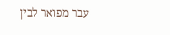עבר מפואר לבין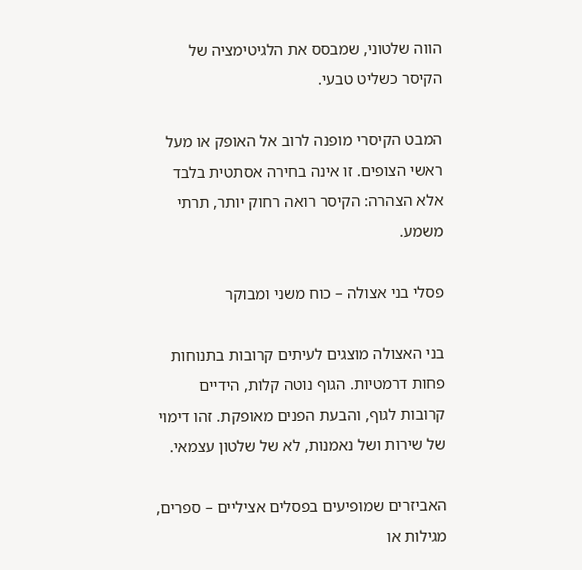הווה שלטוני, שמבסס את הלגיטימציה של הקיסר כשליט טבעי.

המבט הקיסרי מופנה לרוב אל האופק או מעל ראשי הצופים. זו אינה בחירה אסתטית בלבד אלא הצהרה: הקיסר רואה רחוק יותר, תרתי משמע.

פסלי בני אצולה – כוח משני ומבוקר

בני האצולה מוצגים לעיתים קרובות בתנוחות פחות דרמטיות. הגוף נוטה קלות, הידיים קרובות לגוף, והבעת הפנים מאופקת. זהו דימוי של שירות ושל נאמנות, לא של שלטון עצמאי.

האביזרים שמופיעים בפסלים אציליים – ספרים, מגילות או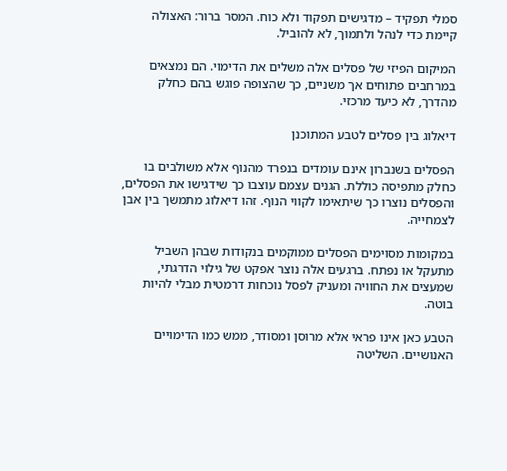סמלי תפקיד – מדגישים תפקוד ולא כוח. המסר ברור: האצולה קיימת כדי לנהל ולתמוך, לא להוביל.

המיקום הפיזי של פסלים אלה משלים את הדימוי. הם נמצאים במרחבים פתוחים אך משניים, כך שהצופה פוגש בהם כחלק מהדרך, לא כיעד מרכזי.

דיאלוג בין פסלים לטבע המתוכנן

הפסלים בשנברון אינם עומדים בנפרד מהנוף אלא משולבים בו כחלק מתפיסה כוללת. הגנים עצמם עוצבו כך שידגישו את הפסלים, והפסלים נוצרו כך שיתאימו לקווי הנוף. זהו דיאלוג מתמשך בין אבן לצמחייה.

במקומות מסוימים הפסלים ממוקמים בנקודות שבהן השביל מתעקל או נפתח. ברגעים אלה נוצר אפקט של גילוי הדרגתי, שמעצים את החוויה ומעניק לפסל נוכחות דרמטית מבלי להיות בוטה.

הטבע כאן אינו פראי אלא מרוסן ומסודר, ממש כמו הדימויים האנושיים. השליטה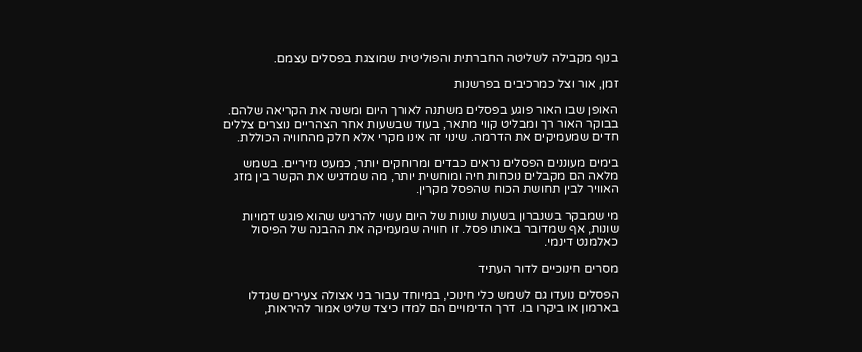בנוף מקבילה לשליטה החברתית והפוליטית שמוצגת בפסלים עצמם.

זמן, אור וצל כמרכיבים בפרשנות

האופן שבו האור פוגע בפסלים משתנה לאורך היום ומשנה את הקריאה שלהם. בבוקר האור רך ומבליט קווי מתאר, בעוד שבשעות אחר הצהריים נוצרים צללים חדים שמעמיקים את הדרמה. שינוי זה אינו מקרי אלא חלק מהחוויה הכוללת.

בימים מעוננים הפסלים נראים כבדים ומרוחקים יותר, כמעט נזיריים. בשמש מלאה הם מקבלים נוכחות חיה ומוחשית יותר, מה שמדגיש את הקשר בין מזג האוויר לבין תחושת הכוח שהפסל מקרין.

מי שמבקר בשנברון בשעות שונות של היום עשוי להרגיש שהוא פוגש דמויות שונות, אף שמדובר באותו פסל. זו חוויה שמעמיקה את ההבנה של הפיסול כאלמנט דינמי.

מסרים חינוכיים לדור העתיד

הפסלים נועדו גם לשמש כלי חינוכי, במיוחד עבור בני אצולה צעירים שגדלו בארמון או ביקרו בו. דרך הדימויים הם למדו כיצד שליט אמור להיראות,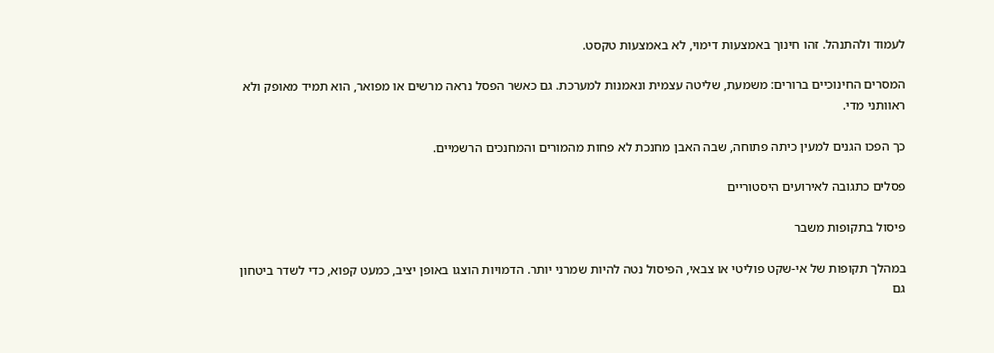לעמוד ולהתנהל. זהו חינוך באמצעות דימוי, לא באמצעות טקסט.

המסרים החינוכיים ברורים: משמעת, שליטה עצמית ונאמנות למערכת. גם כאשר הפסל נראה מרשים או מפואר, הוא תמיד מאופק ולא ראוותני מדי.

כך הפכו הגנים למעין כיתה פתוחה, שבה האבן מחנכת לא פחות מהמורים והמחנכים הרשמיים.

פסלים כתגובה לאירועים היסטוריים

פיסול בתקופות משבר

במהלך תקופות של אי-שקט פוליטי או צבאי, הפיסול נטה להיות שמרני יותר. הדמויות הוצגו באופן יציב, כמעט קפוא, כדי לשדר ביטחון גם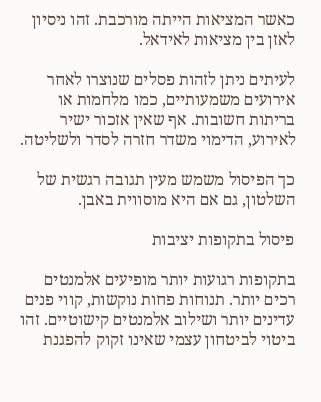כאשר המציאות הייתה מורכבת. זהו ניסיון לאזן בין מציאות לאידאל.

לעיתים ניתן לזהות פסלים שנוצרו לאחר אירועים משמעותיים, כמו מלחמות או בריתות חשובות. אף שאין אזכור ישיר לאירוע, הדימוי משדר חזרה לסדר ולשליטה.

כך הפיסול משמש מעין תגובה רגשית של השלטון, גם אם היא מוסווית באבן.

פיסול בתקופות יציבות

בתקופות רגועות יותר מופיעים אלמנטים רכים יותר. תנוחות פחות נוקשות, קווי פנים עדינים יותר ושילוב אלמנטים קישוטיים. זהו ביטוי לביטחון עצמי שאינו זקוק להפגנת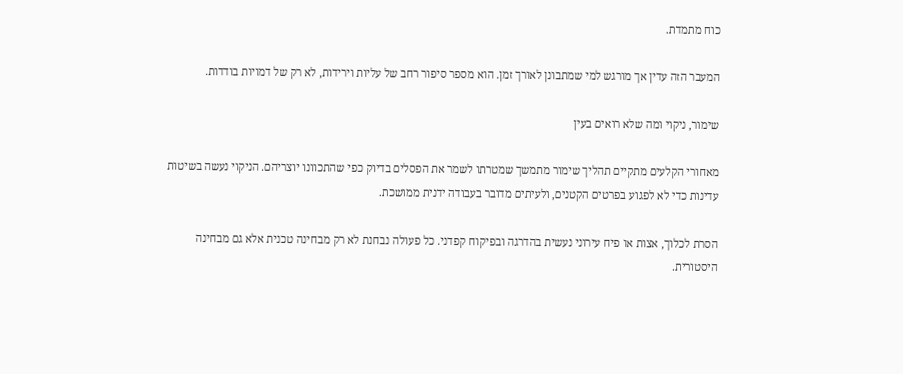כוח מתמדת.

המעבר הזה עדין אך מורגש למי שמתבונן לאורך זמן. הוא מספר סיפור רחב של עליות וירידות, לא רק של דמויות בודדות.

שימור, ניקוי ומה שלא רואים בעין

מאחורי הקלעים מתקיים תהליך שימור מתמשך שמטרתו לשמר את הפסלים בדיוק כפי שהתכוונו יוצריהם. הניקוי נעשה בשיטות עדינות כדי לא לפגוע בפרטים הקטנים, ולעיתים מדובר בעבודה ידנית ממושכת.

הסרת לכלוך, אצות או פיח עירוני נעשית בהדרגה ובפיקוח קפדני. כל פעולה נבחנת לא רק מבחינה טכנית אלא גם מבחינה היסטורית.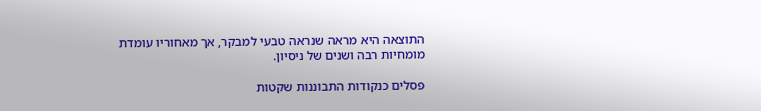התוצאה היא מראה שנראה טבעי למבקר, אך מאחוריו עומדת מומחיות רבה ושנים של ניסיון.

פסלים כנקודות התבוננות שקטות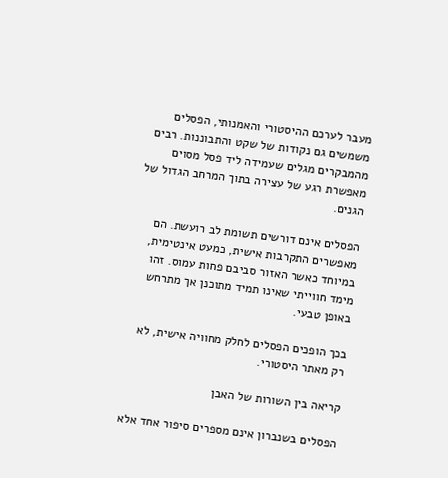מעבר לערכם ההיסטורי והאמנותי, הפסלים משמשים גם נקודות של שקט והתבוננות. רבים מהמבקרים מגלים שעמידה ליד פסל מסוים מאפשרת רגע של עצירה בתוך המרחב הגדול של הגנים.

הפסלים אינם דורשים תשומת לב רועשת. הם מאפשרים התקרבות אישית, כמעט אינטימית, במיוחד כאשר האזור סביבם פחות עמוס. זהו מימד חווייתי שאינו תמיד מתוכנן אך מתרחש באופן טבעי.

בכך הופכים הפסלים לחלק מחוויה אישית, לא רק מאתר היסטורי.

קריאה בין השורות של האבן

הפסלים בשנברון אינם מספרים סיפור אחד אלא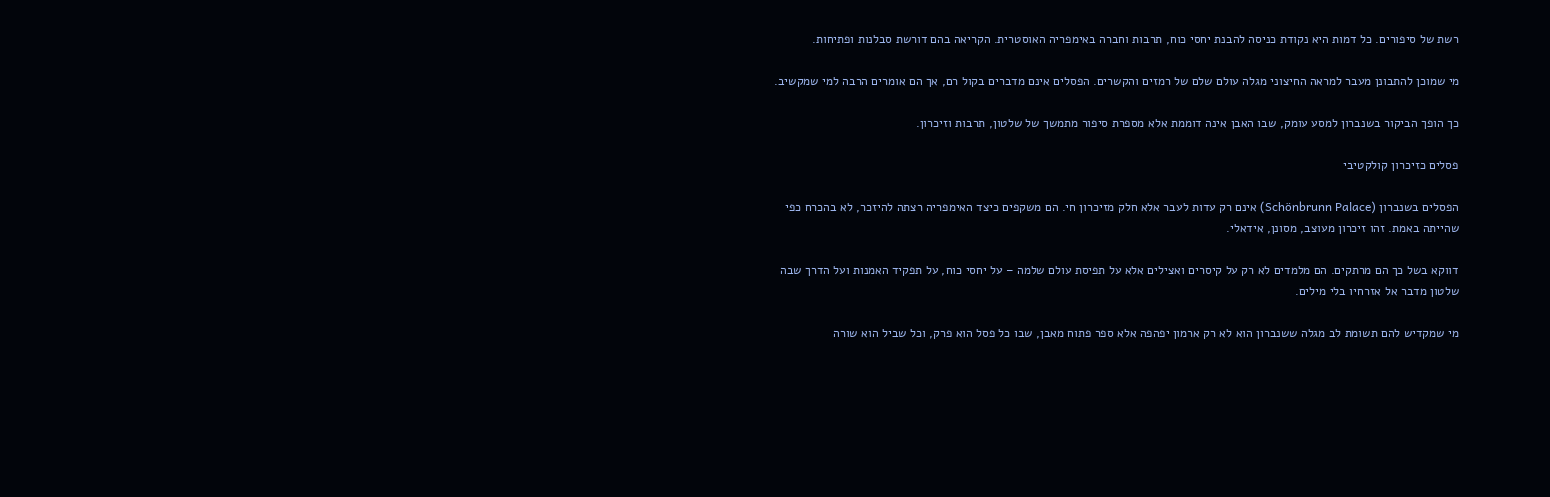רשת של סיפורים. כל דמות היא נקודת כניסה להבנת יחסי כוח, תרבות וחברה באימפריה האוסטרית. הקריאה בהם דורשת סבלנות ופתיחות.

מי שמוכן להתבונן מעבר למראה החיצוני מגלה עולם שלם של רמזים והקשרים. הפסלים אינם מדברים בקול רם, אך הם אומרים הרבה למי שמקשיב.

כך הופך הביקור בשנברון למסע עומק, שבו האבן אינה דוממת אלא מספרת סיפור מתמשך של שלטון, תרבות וזיכרון.

פסלים כזיכרון קולקטיבי

הפסלים בשנברון (Schönbrunn Palace) אינם רק עדות לעבר אלא חלק מזיכרון חי. הם משקפים כיצד האימפריה רצתה להיזכר, לא בהכרח כפי שהייתה באמת. זהו זיכרון מעוצב, מסונן, אידאלי.

דווקא בשל כך הם מרתקים. הם מלמדים לא רק על קיסרים ואצילים אלא על תפיסת עולם שלמה – על יחסי כוח, על תפקיד האמנות ועל הדרך שבה שלטון מדבר אל אזרחיו בלי מילים.

מי שמקדיש להם תשומת לב מגלה ששנברון הוא לא רק ארמון יפהפה אלא ספר פתוח מאבן, שבו כל פסל הוא פרק, וכל שביל הוא שורה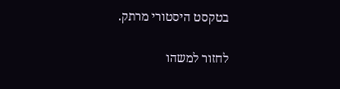בטקסט היסטורי מרתק.

לחזור למשהו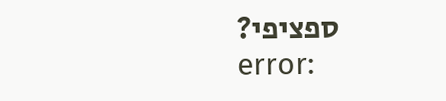ספציפי?
error: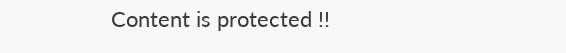Content is protected !!